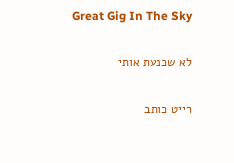Great Gig In The Sky

לא שכנעת אותי

רייט כותב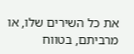את כל השירים שלו, או מרביתם, בטווח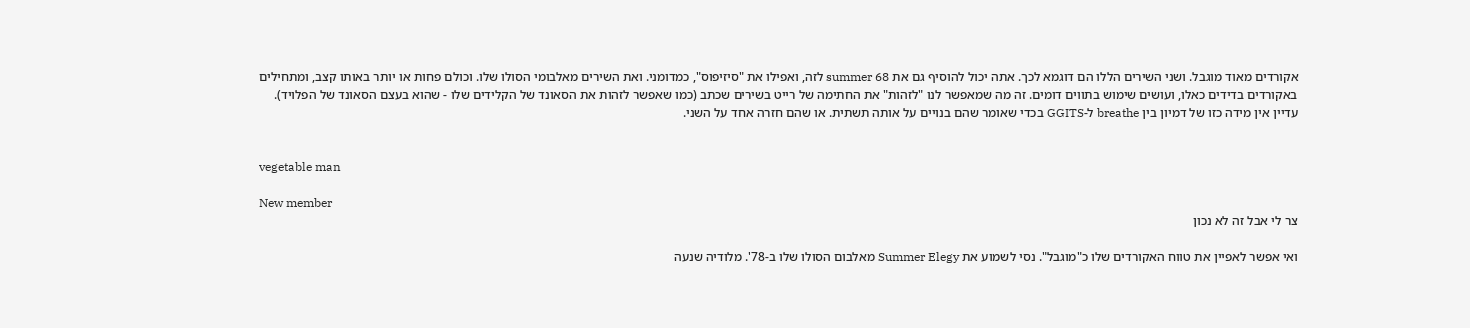אקורדים מאוד מוגבל. ושני השירים הללו הם דוגמא לכך. אתה יכול להוסיף גם את summer 68 לזה, ואפילו את "סיזיפוס", כמדומני. ואת השירים מאלבומי הסולו שלו. וכולם פחות או יותר באותו קצב, ומתחילים באקורדים בדידים כאלו, ועושים שימוש בתווים דומים. זה מה שמאפשר לנו "לזהות" את החתימה של רייט בשירים שכתב (כמו שאפשר לזהות את הסאונד של הקלידים שלו - שהוא בעצם הסאונד של הפלויד). עדיין אין מידה כזו של דמיון בין breathe ל-GGITS בכדי שאומר שהם בנויים על אותה תשתית. או שהם חזרה אחד על השני.


vegetable man

New member
צר לי אבל זה לא נכון

ואי אפשר לאפיין את טווח האקורדים שלו כ"מוגבל". נסי לשמוע את Summer Elegy מאלבום הסולו שלו ב-78'. מלודיה שנעה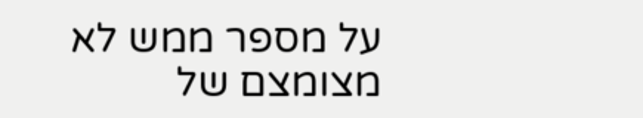על מספר ממש לא מצומצם של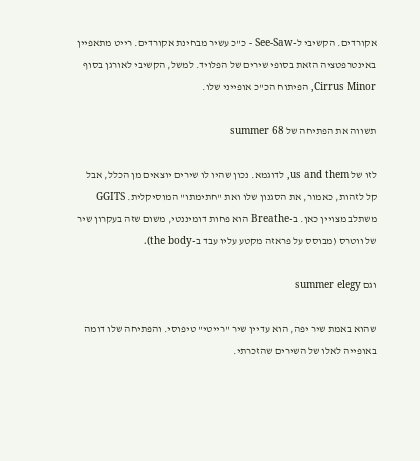אקורדים. הקשיבי ל-See-Saw - כ"כ עשיר מבחינת אקורדים. רייט מתאפיין באינטרפטציה הזאת בסופי שירים של הפלויד. למשל, הקשיבי לאורגן בסוף Cirrus Minor, הפיתוח הכ"כ אופייני שלו.

תשווה את הפתיחה של summer 68

לזו של us and them, לדוגמא. נכון שהיו לו שירים יוצאים מן הכלל, אבל קל לזהות, כאמור, את הסגנון שלו ואת "חתימתו" המוסיקלית. GGITS משתלב מצויין כאן. ב-Breathe הוא פחות דומיננטי, משום שזה בעקרון שיר של ווטרס (מבוסס על פראזה מקטע עליו עבד ב-the body).

וגם summer elegy

שהוא באמת שיר יפה, הוא עדיין שיר "רייטי" טיפוסי. והפתיחה שלו דומה באופייה לאלו של השירים שהזכרתי.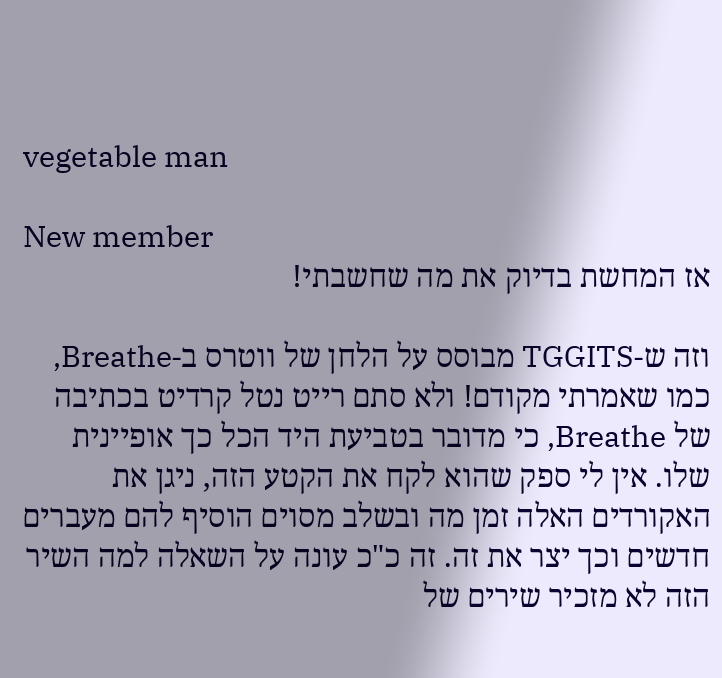vegetable man

New member
אז המחשת בדיוק את מה שחשבתי!

וזה ש-TGGITS מבוסס על הלחן של ווטרס ב-Breathe, כמו שאמרתי מקודם! ולא סתם רייט נטל קרדיט בכתיבה של Breathe, כי מדובר בטביעת היד הכל כך אופיינית שלו. אין לי ספק שהוא לקח את הקטע הזה, ניגן את האקורדים האלה זמן מה ובשלב מסוים הוסיף להם מעברים חדשים וכך יצר את זה. זה כ"כ עונה על השאלה למה השיר הזה לא מזכיר שירים של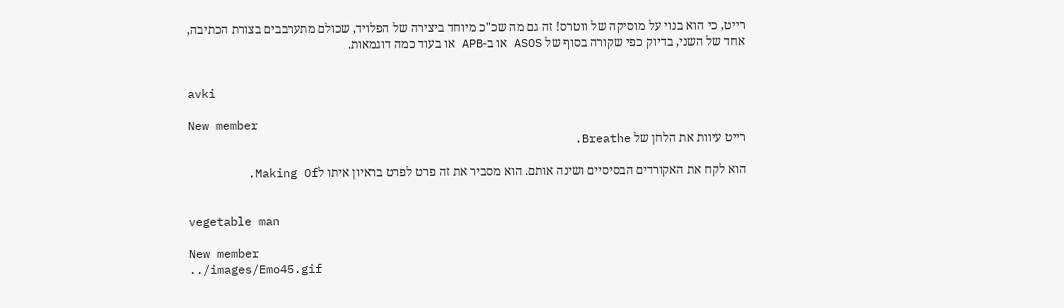רייט, כי הוא בנוי על מוסיקה של ווטרס! זה גם מה שכ"כ מיוחד ביצירה של הפלויד, שכולם מתערבבים בצורת הכתיבה, אחד של השני, בדיוק כפי שקורה בסוף של ASOS או ב-APB או בעוד כמה דוגמאות.


avki

New member
רייט עיוות את הלחן של Breathe.

הוא לקח את האקורדים הבסיסיים ושינה אותם. הוא מסביר את זה פרט לפרט בראיון איתו לMaking Of.


vegetable man

New member
../images/Emo45.gif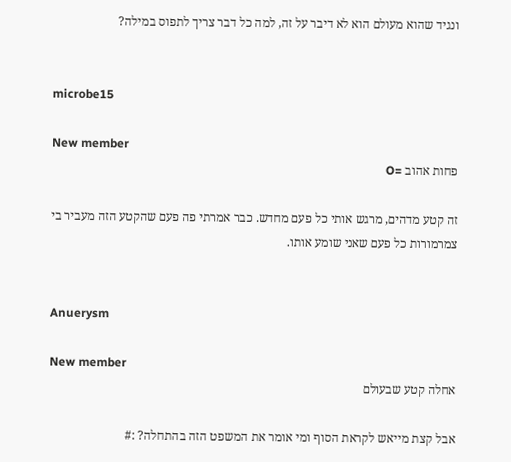ונגיד שהוא מעולם הוא לא דיבר על זה, למה כל דבר צריך לתפוס במילה?


microbe15

New member
פחות אהוב =O

זה קטע מדהים, מרגש אותי כל פעם מחדש. כבר אמרתי פה פעם שהקטע הזה מעביר בי צמרמורות כל פעם שאני שומע אותו.


Anuerysm

New member
אחלה קטע שבעולם

אבל קצת מייאש לקראת הסוף ומי אומר את המשפט הזה בהתחלה? :#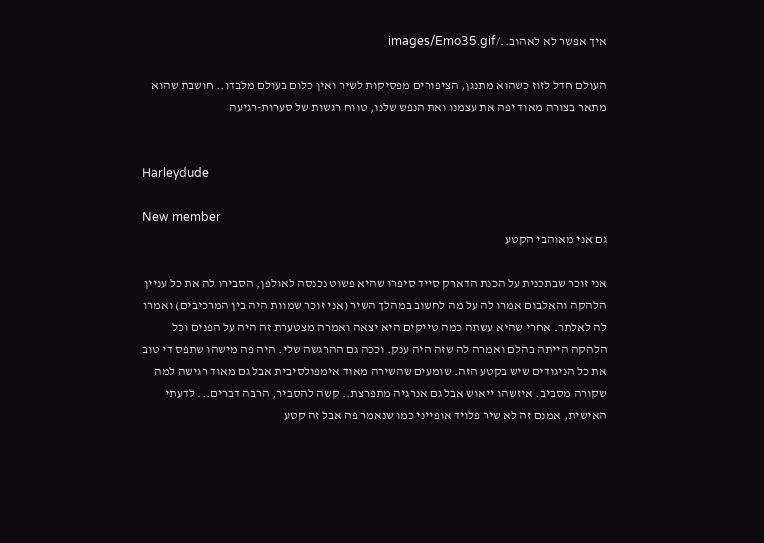איך אפשר לא לאהוב../images/Emo35.gif

העולם חדל לזוז כשהוא מתנגן, הציפורים מפסיקות לשיר ואין כלום בעולם מלבדו.. חושבת שהוא מתאר בצורה מאוד יפה את עצמנו ואת הנפש שלנו, טווח רגשות של סערות-רגיעה


Harleydude

New member
גם אני מאוהבי הקטע

אני זוכר שבתכנית על הכנת הדארק סייד סיפרו שהיא פשוט נכנסה לאולפן, הסבירו לה את כל עניין הלהקה והאלבום אמרו לה על מה לחשוב במהלך השיר (אני זוכר שמוות היה בין המרכיבים) ואמרו לה לאלתר. אחרי שהיא עשתה כמה טייקים היא יצאה ואמרה מצטערת זה היה על הפנים וכל הלהקה הייתה בהלם ואמרה לה שזה היה ענק. וככה גם ההרגשה שלי. היה פה מישהו שתפס די טוב את כל הניגודים שיש בקטע הזה. שומעים שהשירה מאוד אימפולסיבית אבל גם מאוד רגישה למה שקורה מסביב. איזשהו ייאוש אבל גם אנרגיה מתפרצת.. קשה להסביר, הרבה דברים... לדעתי האישית, אמנם זה לא שיר פלויד אופייני כמו שנאמר פה אבל זה קטע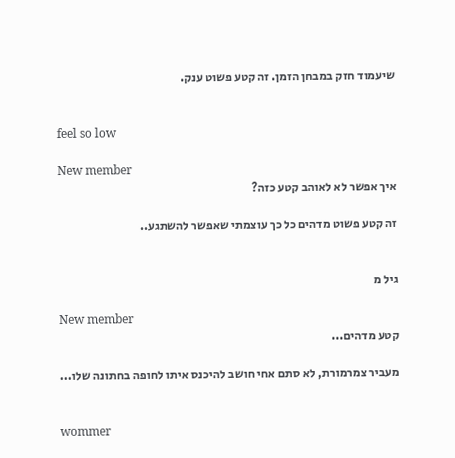שיעמוד חזק במבחן הזמן. זה קטע פשוט ענק.


feel so low

New member
איך אפשר לא לאוהב קטע כזה?

זה קטע פשוט מדהים כל כך עוצמתי שאפשר להשתגע..


גיל מ

New member
קטע מדהים...

מעביר צמרמורת, לא סתם אחי חושב להיכנס איתו לחופה בחתונה שלו...


wommer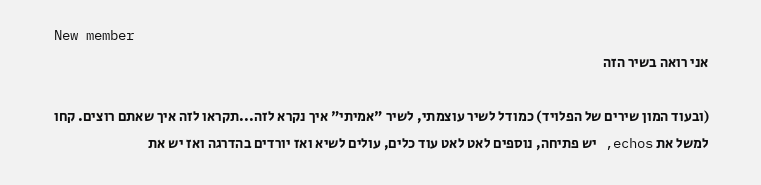New member
אני רואה בשיר הזה

(ובעוד המון שירים של הפלויד) כמודל לשיר עוצמתי, לשיר "אמיתי" איך נקרא לזה...תקראו לזה איך שאתם רוצים. קחו למשל את echos, יש פתיחה, נוספים לאט לאט עוד כלים, עולים לשיא ואז יורדים בהדרגה ואז יש את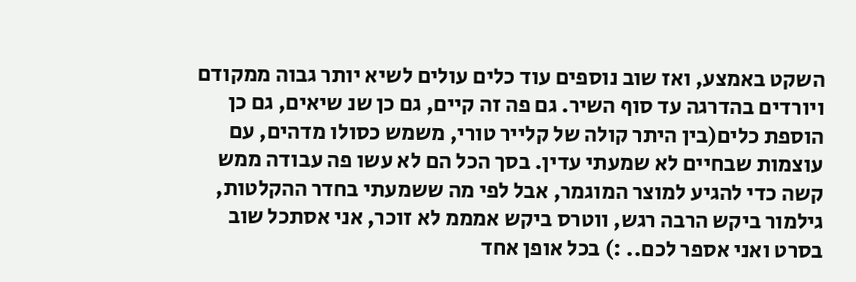השקט באמצע, ואז שוב נוספים עוד כלים עולים לשיא יותר גבוה ממקודם ויורדים בהדרגה עד סוף השיר. גם פה זה קיים, גם כן שנ שיאים, גם כן הוספת כלים(בין היתר קולה של קלייר טורי, משמש כסולו מדהים, עם עוצמות שבחיים לא שמעתי עדין. בסך הכל הם לא עשו פה עבודה ממש קשה כדי להגיע למוצר המוגמר, אבל לפי מה ששמעתי בחדר ההקלטות, גילמור ביקש הרבה רגש, ווטרס ביקש אמממ לא זוכר, אני אסתכל שוב בסרט ואני אספר לכם.. :) בכל אופן אחד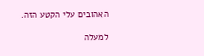האהובים עלי הקטע הזה.

למעלה